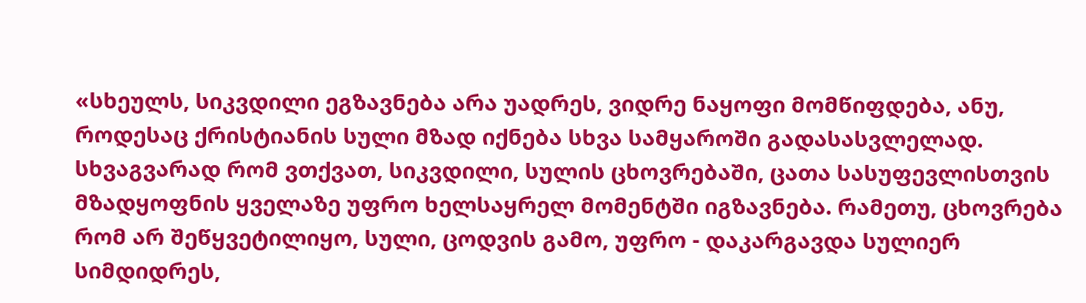«სხეულს, სიკვდილი ეგზავნება არა უადრეს, ვიდრე ნაყოფი მომწიფდება, ანუ, როდესაც ქრისტიანის სული მზად იქნება სხვა სამყაროში გადასასვლელად.
სხვაგვარად რომ ვთქვათ, სიკვდილი, სულის ცხოვრებაში, ცათა სასუფევლისთვის მზადყოფნის ყველაზე უფრო ხელსაყრელ მომენტში იგზავნება. რამეთუ, ცხოვრება რომ არ შეწყვეტილიყო, სული, ცოდვის გამო, უფრო - დაკარგავდა სულიერ სიმდიდრეს,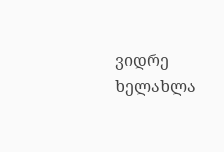ვიდრე ხელახლა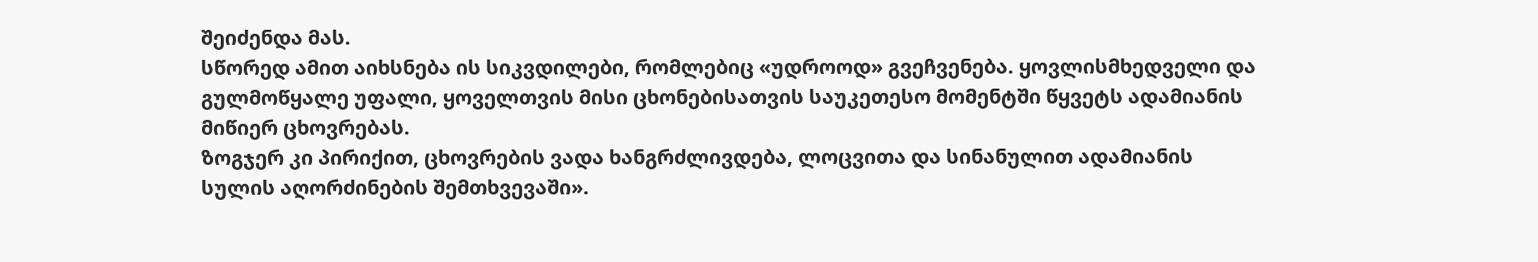შეიძენდა მას.
სწორედ ამით აიხსნება ის სიკვდილები, რომლებიც «უდროოდ» გვეჩვენება. ყოვლისმხედველი და გულმოწყალე უფალი, ყოველთვის მისი ცხონებისათვის საუკეთესო მომენტში წყვეტს ადამიანის მიწიერ ცხოვრებას.
ზოგჯერ კი პირიქით, ცხოვრების ვადა ხანგრძლივდება, ლოცვითა და სინანულით ადამიანის სულის აღორძინების შემთხვევაში».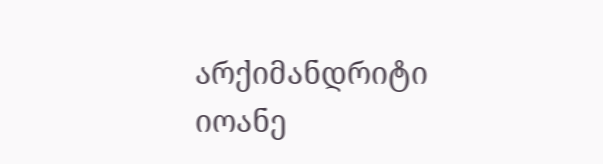არქიმანდრიტი იოანე